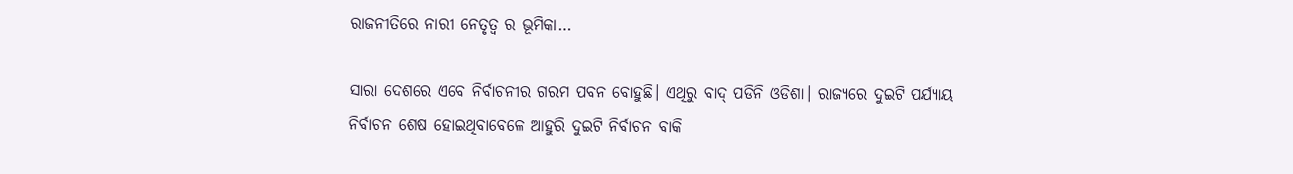ରାଜନୀତିରେ ନାରୀ ନେତୃତ୍ବ ର ଭୂମିକା…

ସାରା ଦେଶରେ ଏବେ ନିର୍ବାଚନୀର ଗରମ ପବନ ବୋହୁଛି। ଏଥିରୁ ବାଦ୍ ପଡିନି ଓଡିଶା। ରାଜ୍ୟରେ ଦୁଇଟି ପର୍ଯ୍ୟାୟ ନିର୍ବାଚନ ଶେଷ ହୋଇଥିବାବେଳେ ଆହୁରି ଦୁଇଟି ନିର୍ବାଚନ ବାକି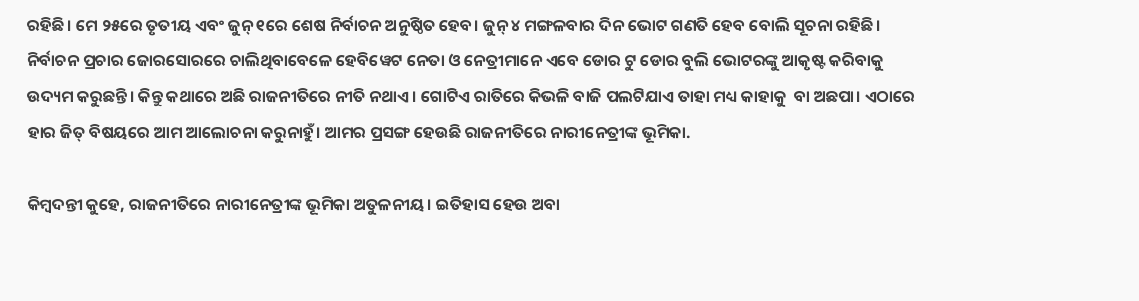ରହିଛି। ମେ ୨୫ରେ ତୃତୀୟ ଏବଂ ଜୁନ୍ ୧ରେ ଶେଷ ନିର୍ବାଚନ ଅନୁଷ୍ଠିତ ହେବ। ଜୁନ୍ ୪ ମଙ୍ଗଳବାର ଦିନ ଭୋଟ ଗଣତି ହେବ ବୋଲି ସୂଚନା ରହିଛି। ନିର୍ବାଚନ ପ୍ରଚାର ଜୋରସୋରରେ ଚାଲିଥିବାବେଳେ ହେବିୱେଟ ନେତା ଓ ନେତ୍ରୀମାନେ ଏବେ ଡୋର ଟୁ ଡୋର ବୁଲି ଭୋଟରଙ୍କୁ ଆକୃଷ୍ଟ କରିବାକୁ ଉଦ୍ୟମ କରୁଛନ୍ତି। କିନ୍ତୁ କଥାରେ ଅଛି ରାଜନୀତି‌ରେ ନୀତି ନଥାଏ। ଗୋଟିଏ ରାତିରେ କିଭଳି ବାଜି ପଲଟିଯାଏ ତାହା ମଧ୍ୟ କାହାକୁ  ବା ଅଛପା। ଏଠାରେ ହାର ଜିତ୍ ବିଷୟରେ ଆମ ଆଲୋଚନା କରୁନାହୁଁ। ଆମର ପ୍ରସଙ୍ଗ ହେଉଛି ରାଜନୀତିରେ ନାରୀନେତ୍ରୀଙ୍କ ଭୂମିକା.

କିମ୍ବଦନ୍ତୀ କୁହେ, ରାଜନୀତିରେ ନାରୀନେତ୍ରୀଙ୍କ ଭୂମିକା ଅତୁଳନୀୟ। ଇତିହାସ ହେଉ ଅବା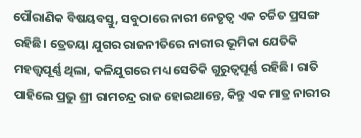ପୌରାଣିକ ବିଷୟବସ୍ତୁ, ସବୁଠାରେ ନାରୀ ନେତୃତ୍ବ ଏକ ଚର୍ଚ୍ଚିତ ପ୍ରସଙ୍ଗ ରହିଛି। ତ୍ରେତୟା ଯୁଗର ରାଜନୀତିରେ ନାରୀର ଭୂମିକା ଯେତିକି ମହତ୍ତ୍ବପୂର୍ଣ୍ଣ ଥିଲା, କଳିଯୁଗରେ ମଧ୍ୟ ସେତିକି ଗୁରୁତ୍ବପୂର୍ଣ୍ଣ ରହିଛି। ରାତି ପାହିଲେ ପ୍ରଭୁ ଶ୍ରୀ ରାମଚନ୍ଦ୍ର ରାଜ ହୋଇଥାନ୍ତେ, କିନ୍ତୁ ଏକ ମାତ୍ର ନାରୀର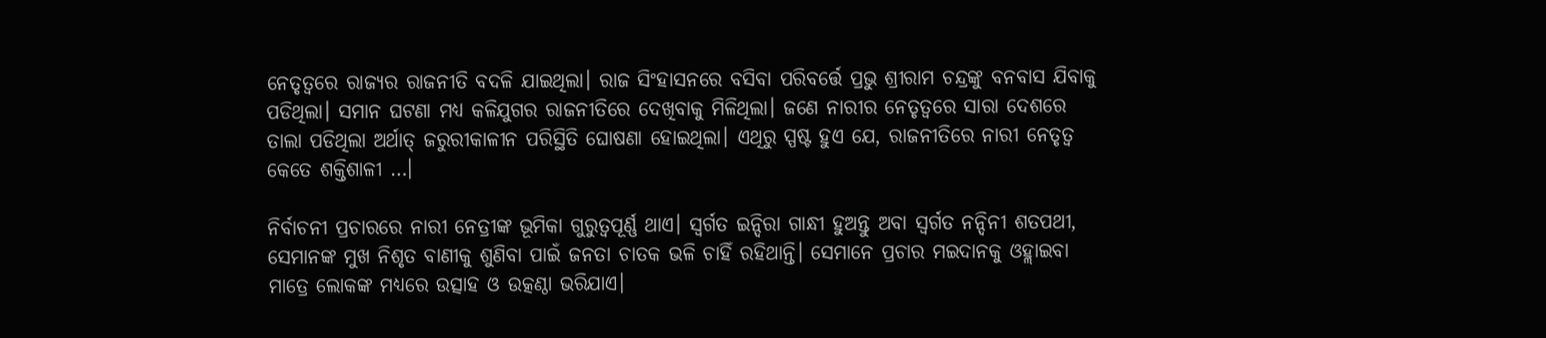ନେତୃତ୍ବରେ ରାଜ୍ୟର ରାଜନୀତି ବଦଳି ଯାଇଥିଲା। ରାଜ ସିଂହାସନରେ ବସିବା ପରିବର୍ତ୍ତେ ପ୍ରଭୁ ଶ୍ରୀରାମ ଚନ୍ଦ୍ରଙ୍କୁ ବନବାସ ଯିବାକୁ ପଡିଥିଲା। ସମାନ ଘଟଣା ମଧ୍ୟ କଳିଯୁଗର ରାଜନୀତିରେ ଦେଖିବାକୁ ମିଳିଥିଲା। ଜଣେ ନାରୀର ନେତୃତ୍ବରେ ସାରା ଦେଶରେ ତାଲା ପଡିଥିଲା ଅର୍ଥାତ୍ ଜରୁରୀକାଳୀନ ପରିସ୍ଥିତି ଘୋଷଣା ହୋଇଥିଲା। ଏଥିରୁ ସ୍ପଷ୍ଟ ହୁଏ ଯେ, ରାଜନୀତିରେ ନାରୀ ନେତୃତ୍ବ କେତେ ଶକ୍ତିଶାଳୀ …।

ନିର୍ବାଚନୀ ପ୍ରଚାରରେ ନାରୀ ନେତ୍ରୀଙ୍କ ଭୂମିକା ଗୁରୁତ୍ବପୂର୍ଣ୍ଣ ଥାଏ। ସ୍ବର୍ଗତ ଇନ୍ଦିରା ଗାନ୍ଧୀ ହୁଅନ୍ତୁ ଅବା ସ୍ବର୍ଗତ ନନ୍ଦିନୀ ଶତପଥୀ, ସେମାନଙ୍କ ମୁଖ ନିଶୃତ ବାଣୀକୁ ଶୁଣିବା ପାଇଁ ଜନତା ଚାତକ ଭଳି ଚାହିଁ ରହିଥାନ୍ତି। ସେମାନେ ପ୍ରଚାର ମଇଦାନକୁ ଓହ୍ଲାଇବା ମାତ୍ରେ ଲୋକଙ୍କ ମଧ୍ୟରେ ଉତ୍ସାହ ଓ ଉତ୍କଣ୍ଠା ଭରିଯାଏ।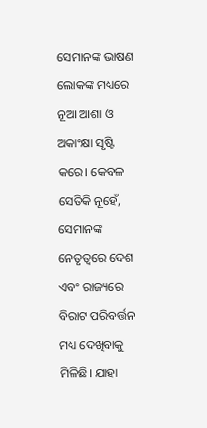ସେମାନଙ୍କ ଭାଷଣ ଲୋକଙ୍କ ମଧ୍ୟରେ ନୂଆ ଆଶା ଓ ଅକାଂକ୍ଷା ସୃଷ୍ଟି କରେ। କେବଳ ସେତିକି ନୂହେଁ, ସେମାନଙ୍କ ନେତୃତ୍ବରେ ଦେଶ ଏବଂ ରାଜ୍ୟରେ ବିରାଟ ପରିବର୍ତ୍ତନ ମଧ୍ୟ ଦେଖିବାକୁ ମିଳିଛି। ଯାହା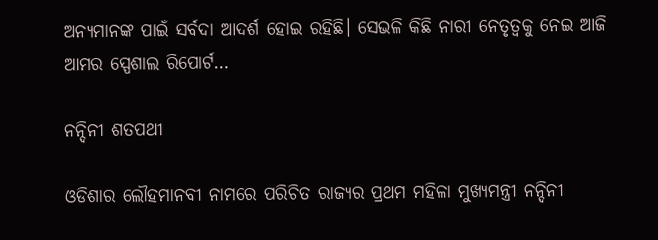ଅନ୍ୟମାନଙ୍କ ପାଇଁ ସର୍ବଦା ଆଦର୍ଶ ହୋଇ ରହିଛି। ସେଭଳି କିଛି ନାରୀ ନେତୃତ୍ବକୁ ନେଇ ଆଜି ଆମର ସ୍ପେଶାଲ ରିପୋର୍ଟ…

ନନ୍ଦିନୀ ଶତପଥୀ

ଓଡିଶାର ଲୌହମାନବୀ ନାମରେ ପରିଚିତ ରାଜ୍ୟର ପ୍ରଥମ ମହିଳା ମୁଖ୍ୟମନ୍ତ୍ରୀ ନନ୍ଦିନୀ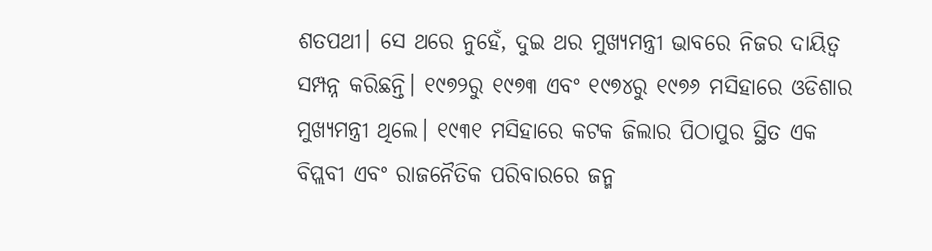ଶତପଥୀ। ସେ ଥରେ ନୁହେଁ, ଦୁଇ ଥର ମୁଖ୍ୟମନ୍ତ୍ରୀ ଭାବରେ ନିଜର ଦାୟିତ୍ବ ସମ୍ପନ୍ନ କରିଛନ୍ତି। ୧୯୭୨ରୁ ୧୯୭୩ ଏବଂ ୧୯୭୪ରୁ ୧୯୭୬ ମସିହାରେ ଓଡିଶାର ମୁଖ୍ୟମନ୍ତ୍ରୀ ଥିଲେ। ୧୯୩୧ ମସିହାରେ କଟକ ଜିଲାର ପିଠାପୁର ସ୍ଥିତ ଏକ ବିପ୍ଲବୀ ଏବଂ ରାଜନୈତିକ ପରିବାରରେ ଜନ୍ମ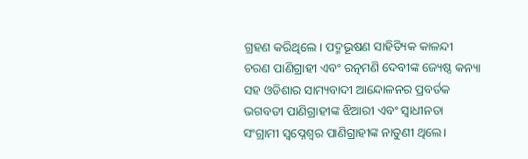ଗ୍ରହଣ କରିଥିଲେ । ପଦ୍ମଭୂଷଣ ସାହିତ୍ୟିକ କାଳନ୍ଦୀ ଚରଣ ପାଣିଗ୍ରାହୀ ଏବଂ ରତ୍ନମଣି ଦେବୀଙ୍କ ଜ୍ୟେଷ୍ଠ କନ୍ୟା ସହ ଓଡିଶାର ସାମ୍ୟବାଦୀ ଆନ୍ଦୋଳନର ପ୍ରବର୍ତକ ଭଗବତୀ ପାଣିଗ୍ରାହୀଙ୍କ ଝିଆରୀ ଏବଂ ସ୍ବାଧୀନତା ସଂଗ୍ରାମୀ ସ୍ବପ୍ନେଶ୍ବର ପାଣିଗ୍ରାହୀଙ୍କ ନାତୁଣୀ ଥିଲେ।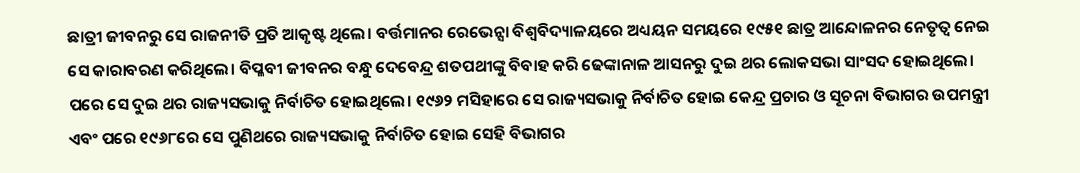ଛାତ୍ରୀ ଜୀବନରୁ ସେ ରାଜନୀତି ପ୍ରତି ଆକୃଷ୍ଟ ଥିଲେ। ବର୍ତ୍ତମାନର ରେଭେନ୍ସା ବିଶ୍ବବିଦ୍ୟାଳୟରେ ଅଧ୍ୟୟନ ସମୟରେ ୧୯୫୧ ଛାତ୍ର ଆନ୍ଦୋଳନର ନେତୃତ୍ବ ନେଇ ସେ କାରାବରଣ କରିଥିଲେ। ବିପ୍ଳବୀ ଜୀବନର ବନ୍ଧୁ ଦେବେନ୍ଦ୍ର ଶତପଥୀଙ୍କୁ ବିବାହ କରି ଢେଙ୍କାନାଳ ଆସନରୁ ଦୁଇ ଥର ଲୋକସଭା ସାଂସଦ ହୋଇଥିଲେ। ପରେ ସେ ଦୁଇ ଥର ରାଜ୍ୟସଭାକୁ ନିର୍ବାଚିତ ହୋଇଥିଲେ। ୧୯୬୨ ମସିହାରେ ସେ ରାଜ୍ୟସଭାକୁ ନିର୍ବାଚିତ ହୋଇ କେନ୍ଦ୍ର ପ୍ରଚାର ଓ ସୂଚନା ବିଭାଗର ଉପମନ୍ତ୍ରୀ ଏବଂ ପରେ ୧୯୬୮ରେ ସେ ପୁଣିଥରେ ରାଜ୍ୟସଭାକୁ ନିର୍ବାଚିତ ହୋଇ ସେହି ବିଭାଗର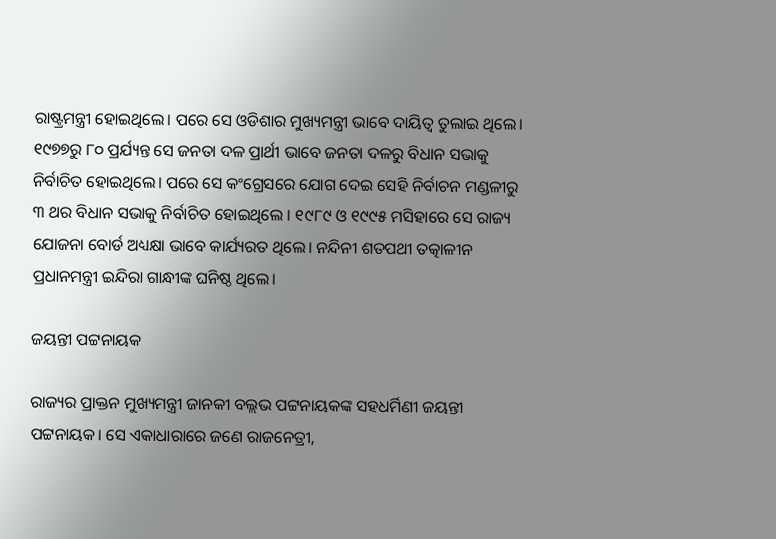ରାଷ୍ଟ୍ରମନ୍ତ୍ରୀ ହୋଇଥିଲେ। ପରେ ସେ ଓଡିଶାର ମୁଖ୍ୟମନ୍ତ୍ରୀ ଭାବେ ଦାୟିତ୍ବ ତୁଲାଇ ଥିଲେ। ୧୯୭୭ରୁ ୮୦ ପ୍ରର୍ଯ୍ୟନ୍ତ ସେ ଜନତା ଦଳ ପ୍ରାର୍ଥୀ ଭାବେ ଜନତା ଦଳରୁ ବିଧାନ ସଭାକୁ ନିର୍ବାଚିତ ହୋଇଥିଲେ। ପରେ ସେ କଂଗ୍ରେସରେ ଯୋଗ ଦେଇ ସେହି ନିର୍ବାଚନ ମଣ୍ଡଳୀରୁ ୩ ଥର ବିଧାନ ସଭାକୁ ନିର୍ବାଚିତ ହୋଇଥିଲେ । ୧୯୮୯ ଓ ୧୯୯୫ ମସିହାରେ ସେ ରାଜ୍ୟ ଯୋଜନା ବୋର୍ଡ ଅଧ୍ୟକ୍ଷା ଭାବେ କାର୍ଯ୍ୟରତ ଥିଲେ। ନନ୍ଦିନୀ ଶତପଥୀ ତତ୍କାଳୀନ ପ୍ରଧାନମନ୍ତ୍ରୀ ଇନ୍ଦିରା ଗାନ୍ଧୀଙ୍କ ଘନିଷ୍ଠ ଥିଲେ।

ଜୟନ୍ତୀ ପଟ୍ଟନାୟକ

ରାଜ୍ୟର ପ୍ରାକ୍ତନ ମୁଖ୍ୟମନ୍ତ୍ରୀ ଜାନକୀ ବଲ୍ଲଭ ପଟ୍ଟନାୟକଙ୍କ ସହଧର୍ମିଣୀ ଜୟନ୍ତୀ ପଟ୍ଟନାୟକ। ସେ ଏକାଧାରାରେ ଜଣେ ରାଜନେତ୍ରୀ,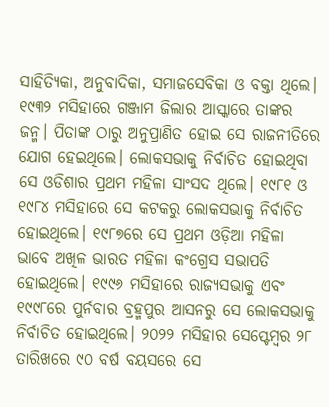ସାହିତ୍ୟିକା, ଅନୁବାଦିକା, ସମାଜସେବିକା ଓ ବକ୍ତା ଥିଲେ। ୧୯୩୨ ମସିହାରେ ଗଞ୍ଜାମ ଜିଲାର ଆସ୍କାରେ ତାଙ୍କର ଜନ୍ମ। ପିତାଙ୍କ ଠାରୁ ଅନୁପ୍ରାଣିତ ହୋଇ ସେ ରାଜନୀତିରେ ଯୋଗ ହେଇଥିଲେ। ଲୋକସଭାକୁ ନିର୍ବାଚିତ ହୋଇଥିବା ସେ ଓଡିଶାର ପ୍ରଥମ ମହିଳା ସାଂସଦ ଥିଲେ। ୧୯୮୧ ଓ ୧୯୮୪ ମସିହାରେ ସେ କଟକରୁ ଲୋକସଭାକୁ ନିର୍ବାଚିତ ହୋଇଥିଲେ। ୧୯୮୭ରେ ସେ ପ୍ରଥମ ଓଡ଼ିଆ ମହିଳା ଭାବେ ଅଖିଳ ଭାରତ ମହିଳା କଂଗ୍ରେସ ସଭାପତି ହୋଇଥିଲେ। ୧୯୯୬ ମସିହାରେ ରାଜ୍ୟସଭାକୁ ଏବଂ ୧୯୯୮ରେ ପୁର୍ନବାର ବ୍ରହ୍ମପୁର ଆସନରୁ ସେ ଲୋକସଭାକୁ ନିର୍ବାଚିତ ହୋଇଥିଲେ। ୨୦୨୨ ମସିହାର ସେପ୍ଟେମ୍ବର ୨୮ ତାରିଖରେ ୯୦ ବର୍ଷ ବୟସରେ ସେ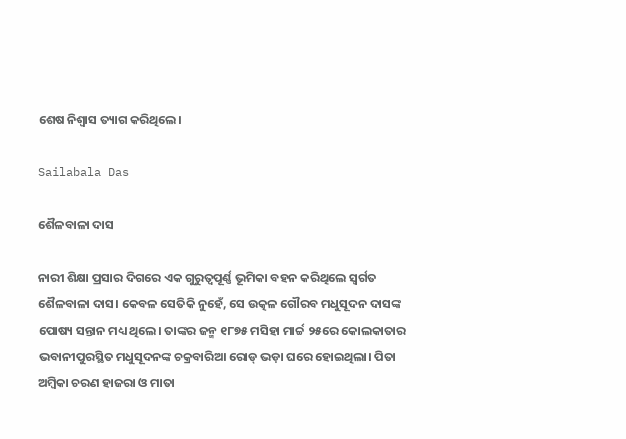ଶେଷ ନିଶ୍ବାସ ତ୍ୟାଗ କରିଥିଲେ।

Sailabala Das

ଶୈଳବାଳା ଦାସ

ନାରୀ ଶିକ୍ଷା ପ୍ରସାର ଦିଗରେ ଏକ ଗୁରୁତ୍ବପୂର୍ଣ୍ଣ ଭୂମିକା ବହନ କରିଥିଲେ ସ୍ବର୍ଗତ ଶୈଳବାଳା ଦାସ। କେବଳ ସେତିକି ନୁହେଁ, ସେ ଉତ୍କଳ ଗୌରବ ମଧୁସୂଦନ ଦାସଙ୍କ ପୋଷ୍ୟ ସନ୍ତାନ ମଧ୍ୟ ଥିଲେ। ତାଙ୍କର ଜନ୍ମ ୧୮୭୫ ମସିହା ମାର୍ଚ୍ଚ ୨୫ରେ କୋଲକାତାର ଭବାନୀପୁରସ୍ଥିତ ମଧୁସୂଦନଙ୍କ ଚକ୍ରବାରିଆ ରୋଡ୍‌ ଭଡ଼ା ଘରେ ହୋଇଥିଲା। ପିତା ଅମ୍ବିକା ଚରଣ ହାଜରା ଓ ମାତା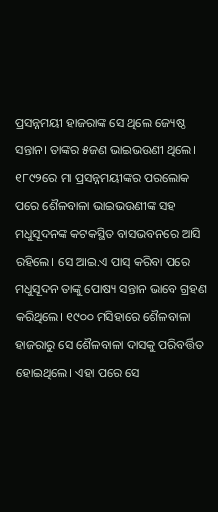ପ୍ରସନ୍ନମୟୀ ହାଜରାଙ୍କ ସେ ଥିଲେ ଜ୍ୟେଷ୍ଠ ସନ୍ତାନ। ତାଙ୍କର ୫ଜଣ ଭାଇଭଉଣୀ ଥିଲେ। ୧୮୯୨ରେ ମା ପ୍ରସନ୍ନମୟୀଙ୍କର ପରଲୋକ ପରେ ଶୈଳବାଳା ଭାଇଭଉଣୀଙ୍କ ସହ ମଧୁସୂଦନଙ୍କ କଟକସ୍ଥିତ ବାସଭବନରେ ଆସି ରହିଲେ। ସେ ଆଇ.ଏ ପାସ୍ କରିବା ପରେ ମଧୁସୂଦନ ତାଙ୍କୁ ପୋଷ୍ୟ ସନ୍ତାନ ଭାବେ ଗ୍ରହଣ କରିଥିଲେ। ୧୯୦୦ ମସିହାରେ ଶୈଳବାଳା ହାଜରାରୁ ସେ ଶୈଳବାଳା ଦାସକୁ ପରିବର୍ତ୍ତିତ ହୋଇଥିଲେ। ଏହା ପରେ ସେ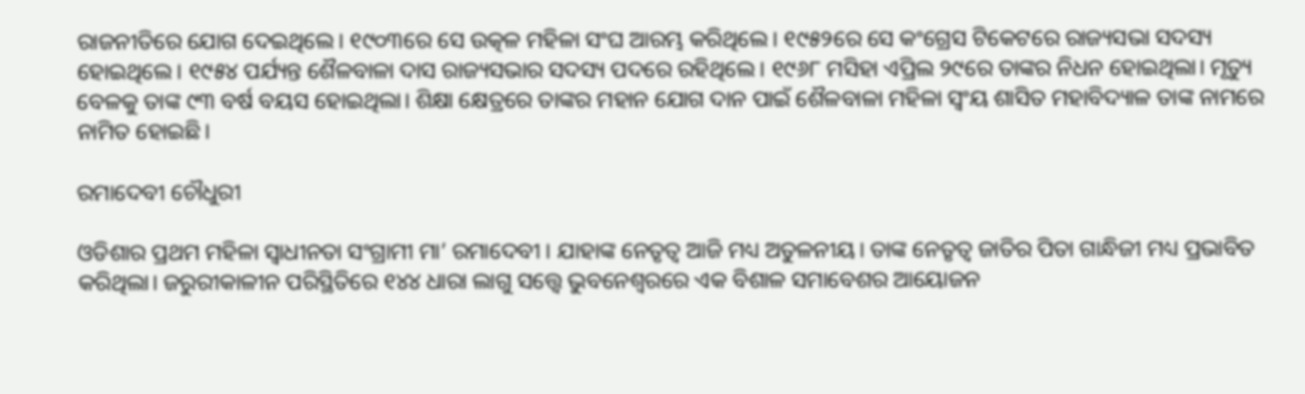ରାଜନୀତିରେ ଯୋଗ ଦେଇଥିଲେ। ୧୯୦୩ରେ ସେ ଉତ୍କଳ ମହିଳା ସଂଘ ଆରମ୍ଭ କରିଥିଲେ। ୧୯୫୨ରେ ସେ କଂଗ୍ରେସ ଟିକେଟରେ ରାଜ୍ୟସଭା ସଦସ୍ୟ ହୋଇଥିଲେ। ୧୯୫୪ ପର୍ଯ୍ୟନ୍ତ ଶୈଳବାଳା ଦାସ ରାଜ୍ୟସଭାର ସଦସ୍ୟ ପଦରେ ରହିଥିଲେ। ୧୯୬୮ ମସିହା ଏପ୍ରିଲ ୨୯ରେ ତାଙ୍କର ନିଧନ ହୋଇଥିଲା। ମୃତ୍ୟୁ ବେଳକୁ ତାଙ୍କ ୯୩ ବର୍ଷ ବୟସ ହୋଇଥିଲା। ଶିକ୍ଷା କ୍ଷେତ୍ରରେ ତାଙ୍କର ମହାନ ଯୋଗ ଦାନ ପାଇଁ ଶୈଳବାଳା ମହିଳା ସ୍ବଂୟ ଶାସିତ ମହାବିଦ୍ୟାଳ ତାଙ୍କ ନାମରେ ନାମିତ ହୋଇଛି।

ରମାଦେବୀ ଚୌଧୁରୀ

ଓଡିଶାର ପ୍ରଥମ ମହିଳା ସ୍ବାଧୀନତା ସଂଗ୍ରାମୀ ମା’ ରମାଦେବୀ । ଯାହାଙ୍କ ନେତୃତ୍ବ ଆଜି ମଧ୍ୟ ଅତୁଳନୀୟ। ତାଙ୍କ ନେତୃତ୍ବ ଜାତିର ପିତା ଗାନ୍ଧିଜୀ ମଧ୍ୟ ପ୍ରଭାବିତ କରିଥିଲା। ଜରୁରୀକାଳୀନ ପରିସ୍ଥିତିରେ ୧୪୪ ଧାରା ଲାଗୁ ସତ୍ତ୍ବେ ଭୁବନେଶ୍ବରରେ ଏକ ବିଶାଳ ସମାବେଶର ଆୟୋଜନ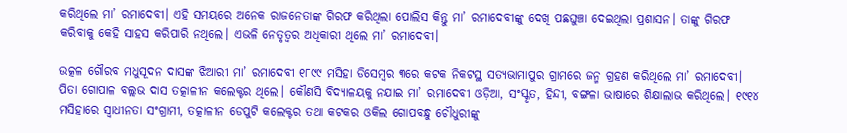କରିଥିଲେ ମା’ ରମାଦେବୀ। ଏହି ସମୟରେ ଅନେକ ରାଜନେତାଙ୍କ ଗିରଫ କରିଥିଲା ପୋଲିସ କିନ୍ତୁ ମା’ ରମାଦେବୀଙ୍କୁ ଦେଖି ପଛଘୁଞ୍ଚା ଦେଇଥିଲା ପ୍ରଶାସନ। ତାଙ୍କୁ ଗିରଫ କରିବାକୁ କେହି ସାହସ କରିପାରି ନଥିଲେ। ଏଭଳି ନେତୃତ୍ବର ଅଧିକାରୀ ଥିଲେ ମା’ ରମାଦେବୀ।

ଉତ୍କଳ ଗୌରବ ମଧୁସୂଦନ ଦାସଙ୍କ ଝିଆରୀ ମା’ ରମାଦେବୀ ୧୮୯୯ ମସିହା ଡିସେମ୍ବର ୩ରେ କଟକ ନିକଟସ୍ଥ ସତ୍ୟଭାମାପୁର ଗ୍ରାମରେ ଜନ୍ମ ଗ୍ରହଣ କରିଥିଲେ ମା’ ରମାଦେବୀ। ପିତା ଗୋପାଳ ବଲ୍ଲଭ ଦାସ ତତ୍କାଳୀନ କଲେକ୍ଟର ଥିଲେ। କୌଣସି ବିଦ୍ୟାଳୟକୁ ନଯାଇ ମା’ ରମାଦେବୀ ଓଡ଼ିଆ, ସଂସ୍କୃତ, ହିନ୍ଦୀ, ବଙ୍ଗଳା ଭାଷାରେ ଶିକ୍ଷାଲାଭ କରିଥିଲେ। ୧୯୧୪ ମସିହାରେ ସ୍ୱାଧୀନତା ସଂଗ୍ରାମୀ, ତତ୍କାଳୀନ ଡେପୁଟି କଲେକ୍ଟର ତଥା କଟକର ଓକିଲ ଗୋପବନ୍ଧୁ ଚୌଧୁରୀଙ୍କୁ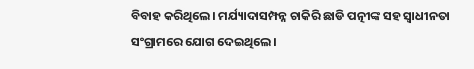ବିବାହ କରିଥିଲେ। ମର୍ଯ୍ୟାଦାସମ୍ପନ୍ନ ଚାକିରି ଛାଡି ପତ୍ନୀଙ୍କ ସହ ସ୍ବାଧୀନତା ସଂଗ୍ରାମରେ ଯୋଗ ଦେଇଥିଲେ।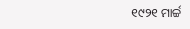୧୯୨୧ ମାର୍ଚ୍ଚ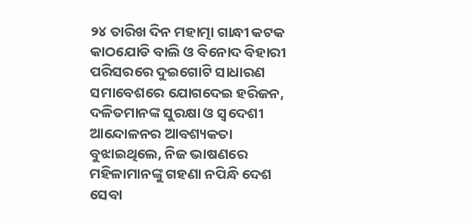୨୪ ତାରିଖ ଦିନ ମହାତ୍ମା ଗାନ୍ଧୀ କଟକ କାଠଯୋଡି ବାଲି ଓ ବିନୋଦ ବିହାରୀ ପରିସରରେ ଦୁଇଗୋଟି ସାଧାରଣ ସମାବେଶରେ ଯୋଗଦେଇ ହରିଜନ, ଦଳିତମାନଙ୍କ ସୁରକ୍ଷା ଓ ସ୍ୱଦେଶୀ ଆନ୍ଦୋଳନର ଆବଶ୍ୟକତା ବୁଝାଇଥିଲେ, ନିଜ ଭାଷଣରେ ମହିଳାମାନଙ୍କୁ ଗହଣା ନପିନ୍ଧି ଦେଶ ସେବା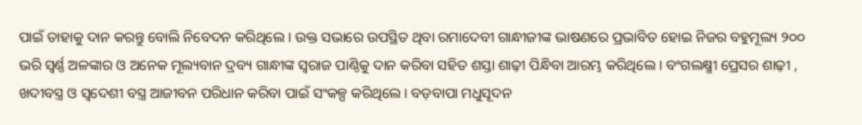ପାଇଁ ତାହାକୁ ଦାନ କରନ୍ତୁ ବୋଲି ନିବେଦନ କରିଥିଲେ । ଉକ୍ତ ସଭାରେ ଉପସ୍ଥିତ ଥିବା ରମାଦେବୀ ଗାନ୍ଧୀଜୀଙ୍କ ଭାଷଣରେ ପ୍ରଭାବିତ ହୋଇ ନିଜର ବହୁମୂଲ୍ୟ ୨୦୦ ଭରି ସ୍ୱର୍ଣ୍ଣ ଅଳଙ୍କାର ଓ ଅନେକ ମୂଲ୍ୟବାନ ଦ୍ରବ୍ୟ ଗାନ୍ଧୀଙ୍କ ସ୍ୱରାଜ ପାଣ୍ଠିକୁ ଦାନ କରିବା ସହିତ ଶସ୍ତା ଶାଢ଼ୀ ପିନ୍ଧିବା ଆରମ୍ଭ କରିଥିଲେ । ବଂଗଲକ୍ଷ୍ମୀ ପ୍ରେସ‌ର ଶାଢ଼ୀ , ଖଦୀବସ୍ତ୍ର ଓ ସ୍ୱଦେଶୀ ବସ୍ତ୍ର ଆଜୀବନ ପରିଧାନ କରିବା ପାଇଁ ସଂକଳ୍ପ କରିଥିଲେ । ବଡ଼ବାପା ମଧୁସୂଦନ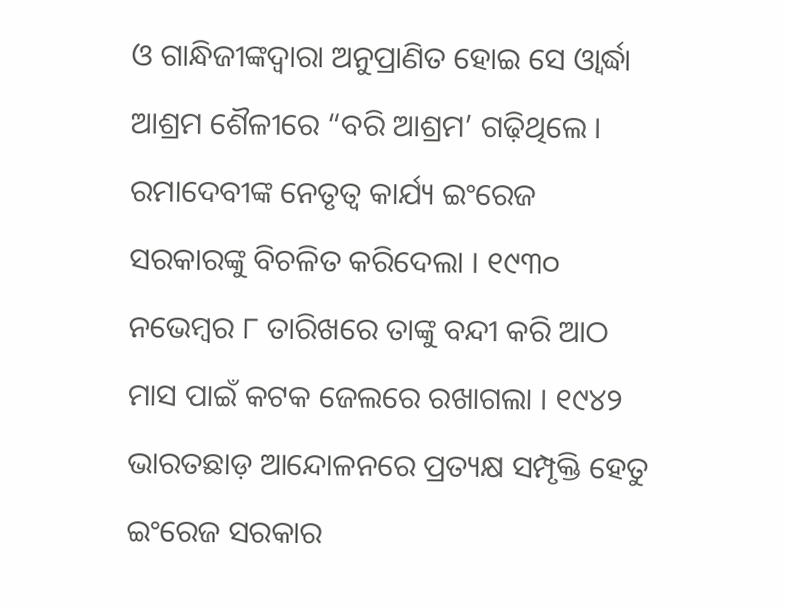ଓ ଗାନ୍ଧିଜୀଙ୍କଦ୍ୱାରା ଅନୁପ୍ରାଣିତ ହୋଇ ସେ ଓ୍ୱାର୍ଦ୍ଧା ଆଶ୍ରମ ଶୈଳୀରେ “ବରି ଆଶ୍ରମ’ ଗଢ଼ିଥିଲେ । ରମାଦେବୀଙ୍କ ନେତୃତ୍ବ କାର୍ଯ୍ୟ ଇଂରେଜ ସରକାରଙ୍କୁ ବିଚଳିତ କରିଦେଲା । ୧୯୩୦ ନଭେମ୍ବର ୮ ତାରିଖରେ ତାଙ୍କୁ ବନ୍ଦୀ କରି ଆଠ ମାସ ପାଇଁ କଟକ ଜେଲରେ ରଖାଗଲା । ୧୯୪୨ ଭାରତଛାଡ଼ ଆନ୍ଦୋଳନରେ ପ୍ରତ୍ୟକ୍ଷ ସମ୍ପୃକ୍ତି ହେତୁ ଇଂରେଜ ସରକାର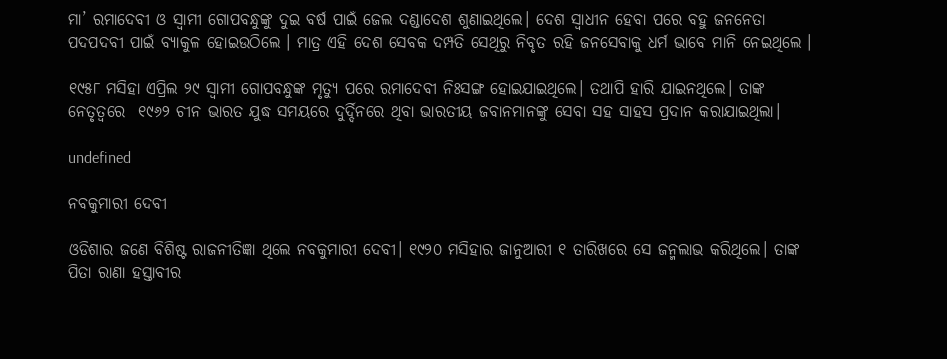ମା’ ରମାଦେବୀ ଓ ସ୍ୱାମୀ ଗୋପବନ୍ଧୁଙ୍କୁ ଦୁଇ ବର୍ଷ ପାଇଁ ଜେଲ ଦଣ୍ଡାଦେଶ ଶୁଣାଇଥିଲେ। ଦେଶ ସ୍ୱାଧୀନ ହେବା ପରେ ବହୁ ଜନନେତା ପଦପଦବୀ ପାଇଁ ବ୍ୟାକୁଳ ହୋଇଉଠିଲେ । ମାତ୍ର ଏହି ଦେଶ ସେବକ ଦମ୍ପତି ସେଥିରୁ ନିବୃତ ରହି ଜନସେବାକୁ ଧର୍ମ ଭାବେ ମାନି ନେଇଥିଲେ ।

୧୯୫୮ ମସିହା ଏପ୍ରିଲ ୨୯ ସ୍ୱାମୀ ଗୋପବନ୍ଧୁଙ୍କ ମୃତ୍ୟୁ ପରେ ରମାଦେବୀ ନିଃସଙ୍ଗ ହୋଇଯାଇଥିଲେ। ତଥାପି ହାରି ଯାଇନଥିଲେ। ତାଙ୍କ ନେତୃତ୍ବରେ  ୧୯୬୨ ଚୀନ ଭାରତ ଯୁଦ୍ଧ ସମୟରେ ଦୁର୍ଦ୍ଦିନରେ ଥିବା ଭାରତୀୟ ଜବାନମାନଙ୍କୁ ସେବା ସହ ସାହସ ପ୍ରଦାନ କରାଯାଇଥିଲା।

undefined

ନବକୁମାରୀ ଦେବୀ

ଓଡିଶାର ଜଣେ ବିଶିଷ୍ଟ ରାଜନୀତିଜ୍ଞା ଥିଲେ ନବକୁମାରୀ ଦେବୀ। ୧୯୨୦ ମସିହାର ଜାନୁଆରୀ ୧ ତାରିଖରେ ସେ ଜନ୍ମଲାଭ କରିଥିଲେ। ତାଙ୍କ ପିତା ରାଣା ହସ୍ତାବୀର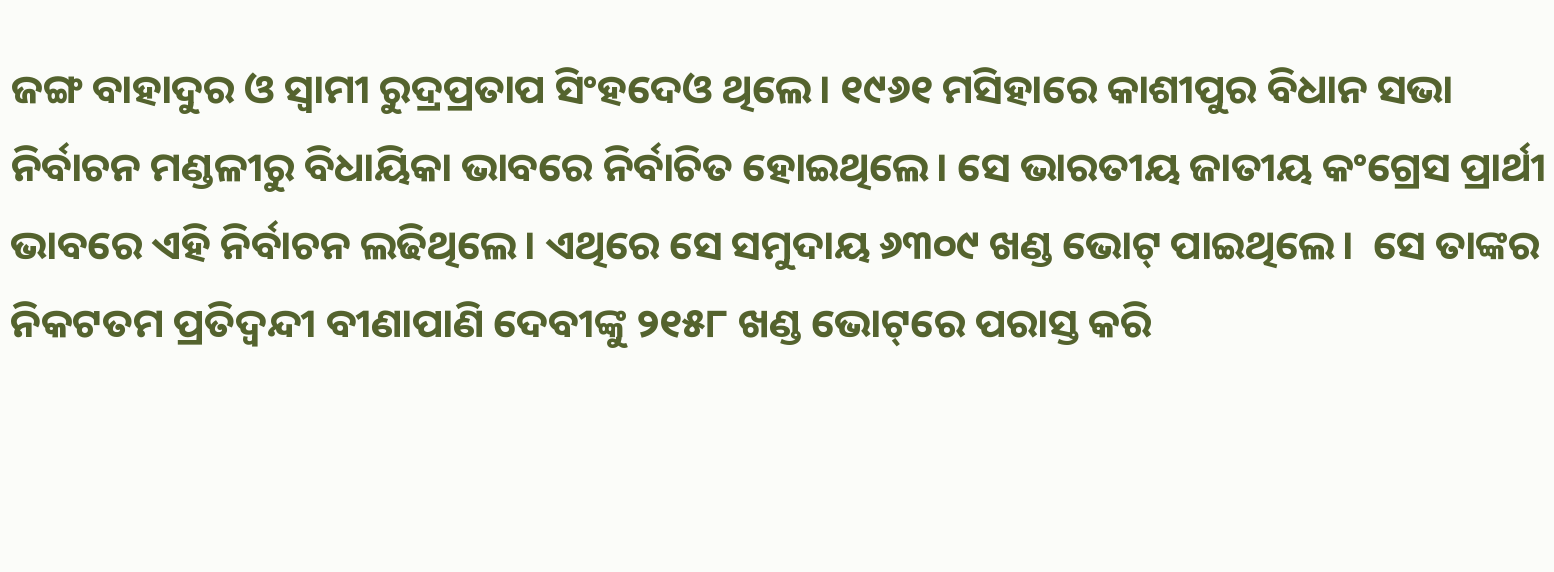ଜଙ୍ଗ ବାହାଦୁର ଓ ସ୍ବାମୀ ରୁଦ୍ରପ୍ରତାପ ସିଂହଦେଓ ଥିଲେ। ୧୯୬୧ ମସିହାରେ କାଶୀପୁର ବିଧାନ ସଭା ନିର୍ବାଚନ ମଣ୍ଡଳୀରୁ ବିଧାୟିକା ଭାବରେ ନିର୍ବାଚିତ ହୋଇଥିଲେ। ସେ ଭାରତୀୟ ଜାତୀୟ କଂଗ୍ରେସ ପ୍ରାର୍ଥୀ ଭାବରେ ଏହି ନିର୍ବାଚନ ଲଢିଥିଲେ। ଏଥିରେ ସେ ସମୁଦାୟ ୬୩୦୯ ଖଣ୍ଡ ଭୋଟ୍ ପାଇଥିଲେ।  ସେ ତାଙ୍କର ନିକଟତମ ପ୍ରତିଦ୍ୱନ୍ଦୀ ବୀଣାପାଣି ଦେବୀଙ୍କୁ ୨୧୫୮ ଖଣ୍ଡ ଭୋଟ୍‌ରେ ପରାସ୍ତ କରି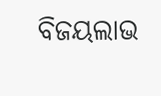ବିଜୟଲାଭ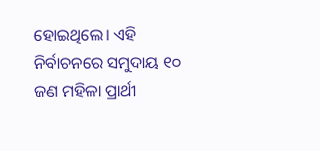ହୋଇଥିଲେ। ଏହି ନିର୍ବାଚନରେ ସମୁଦାୟ ୧୦ ଜଣ ମହିଳା ପ୍ରାର୍ଥୀ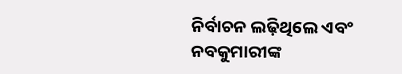ନିର୍ବାଚନ ଲଢ଼ିଥିଲେ ଏବଂ ନବକୁମାରୀଙ୍କ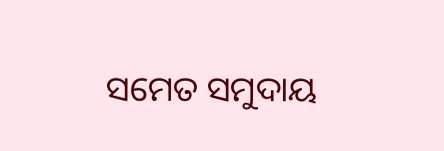ସମେତ ସମୁଦାୟ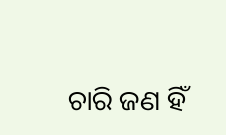ଚାରି ଜଣ ହିଁ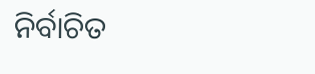ନିର୍ବାଚିତ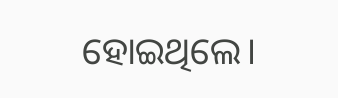ହୋଇଥିଲେ।